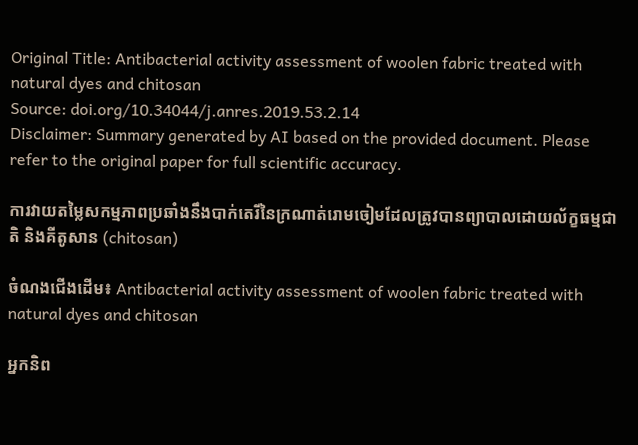Original Title: Antibacterial activity assessment of woolen fabric treated with natural dyes and chitosan
Source: doi.org/10.34044/j.anres.2019.53.2.14
Disclaimer: Summary generated by AI based on the provided document. Please refer to the original paper for full scientific accuracy.

ការវាយតម្លៃសកម្មភាពប្រឆាំងនឹងបាក់តេរីនៃក្រណាត់រោមចៀមដែលត្រូវបានព្យាបាលដោយល័ក្ខធម្មជាតិ និងគីតូសាន (chitosan)

ចំណងជើងដើម៖ Antibacterial activity assessment of woolen fabric treated with natural dyes and chitosan

អ្នកនិព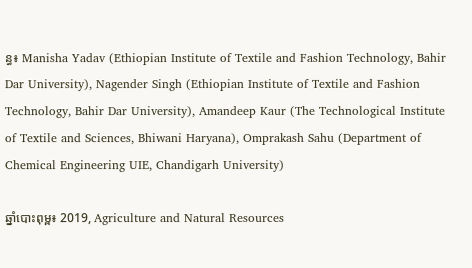ន្ធ៖ Manisha Yadav (Ethiopian Institute of Textile and Fashion Technology, Bahir Dar University), Nagender Singh (Ethiopian Institute of Textile and Fashion Technology, Bahir Dar University), Amandeep Kaur (The Technological Institute of Textile and Sciences, Bhiwani Haryana), Omprakash Sahu (Department of Chemical Engineering UIE, Chandigarh University)

ឆ្នាំបោះពុម្ព៖ 2019, Agriculture and Natural Resources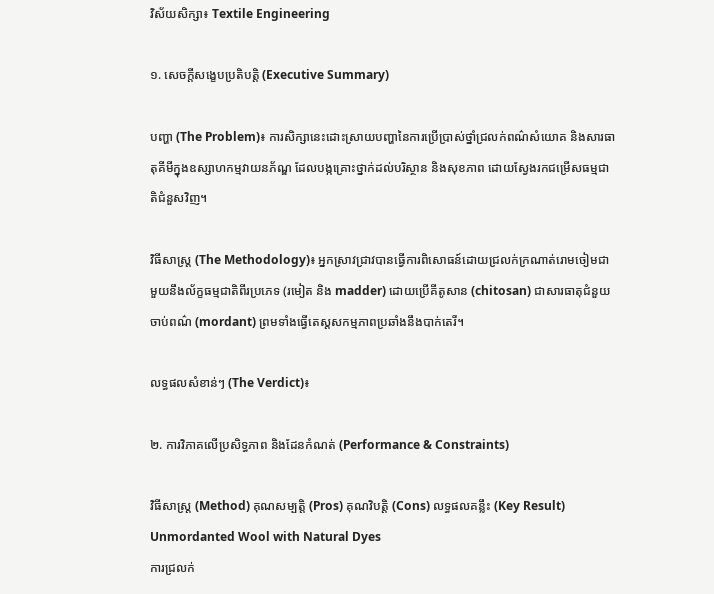វិស័យសិក្សា៖ Textile Engineering

១. សេចក្តីសង្ខេបប្រតិបត្តិ (Executive Summary)

បញ្ហា (The Problem)៖ ការសិក្សានេះដោះស្រាយបញ្ហានៃការប្រើប្រាស់ថ្នាំជ្រលក់ពណ៌សំយោគ និងសារធាតុគីមីក្នុងឧស្សាហកម្មវាយនភ័ណ្ឌ ដែលបង្កគ្រោះថ្នាក់ដល់បរិស្ថាន និងសុខភាព ដោយស្វែងរកជម្រើសធម្មជាតិជំនួសវិញ។

វិធីសាស្ត្រ (The Methodology)៖ អ្នកស្រាវជ្រាវបានធ្វើការពិសោធន៍ដោយជ្រលក់ក្រណាត់រោមចៀមជាមួយនឹងល័ក្ខធម្មជាតិពីរប្រភេទ (រមៀត និង madder) ដោយប្រើគីតូសាន (chitosan) ជាសារធាតុជំនួយចាប់ពណ៌ (mordant) ព្រមទាំងធ្វើតេស្តសកម្មភាពប្រឆាំងនឹងបាក់តេរី។

លទ្ធផលសំខាន់ៗ (The Verdict)៖

២. ការវិភាគលើប្រសិទ្ធភាព និងដែនកំណត់ (Performance & Constraints)

វិធីសាស្ត្រ (Method) គុណសម្បត្តិ (Pros) គុណវិបត្តិ (Cons) លទ្ធផលគន្លឹះ (Key Result)
Unmordanted Wool with Natural Dyes
ការជ្រលក់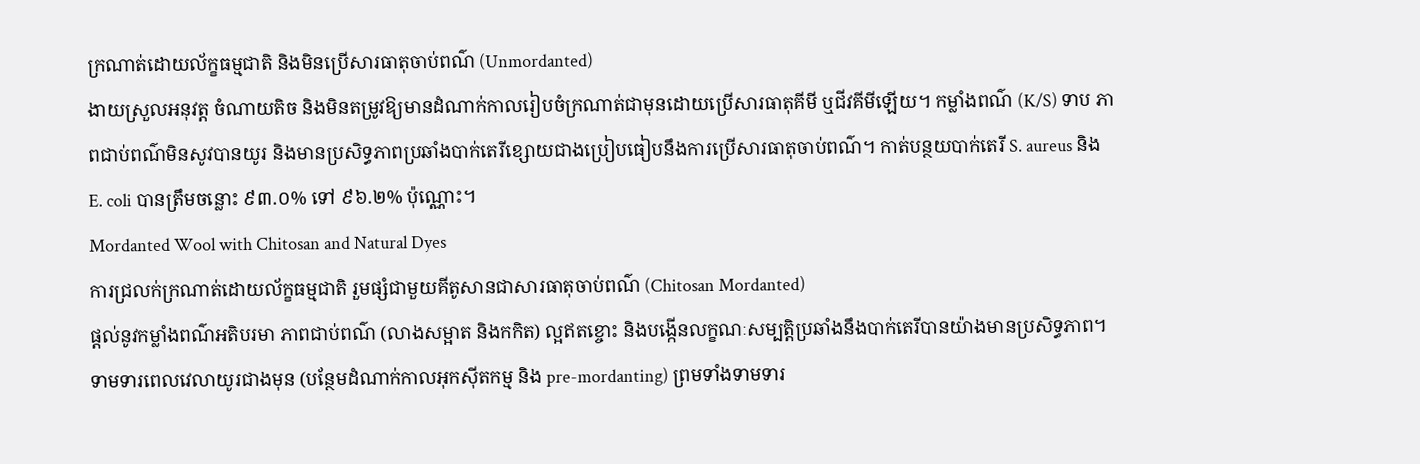ក្រណាត់ដោយល័ក្ខធម្មជាតិ និងមិនប្រើសារធាតុចាប់ពណ៌ (Unmordanted)
ងាយស្រួលអនុវត្ត ចំណាយតិច និងមិនតម្រូវឱ្យមានដំណាក់កាលរៀបចំក្រណាត់ជាមុនដោយប្រើសារធាតុគីមី ឬជីវគីមីឡើយ។ កម្លាំងពណ៌ (K/S) ទាប ភាពជាប់ពណ៌មិនសូវបានយូរ និងមានប្រសិទ្ធភាពប្រឆាំងបាក់តេរីខ្សោយជាងប្រៀបធៀបនឹងការប្រើសារធាតុចាប់ពណ៌។ កាត់បន្ថយបាក់តេរី S. aureus និង E. coli បានត្រឹមចន្លោះ ៩៣.០% ទៅ ៩៦.២% ប៉ុណ្ណោះ។
Mordanted Wool with Chitosan and Natural Dyes
ការជ្រលក់ក្រណាត់ដោយល័ក្ខធម្មជាតិ រួមផ្សំជាមួយគីតូសានជាសារធាតុចាប់ពណ៌ (Chitosan Mordanted)
ផ្តល់នូវកម្លាំងពណ៌អតិបរមា ភាពជាប់ពណ៌ (លាងសម្អាត និងកកិត) ល្អឥតខ្ចោះ និងបង្កើនលក្ខណៈសម្បត្តិប្រឆាំងនឹងបាក់តេរីបានយ៉ាងមានប្រសិទ្ធភាព។ ទាមទារពេលវេលាយូរជាងមុន (បន្ថែមដំណាក់កាលអុកស៊ីតកម្ម និង pre-mordanting) ព្រមទាំងទាមទារ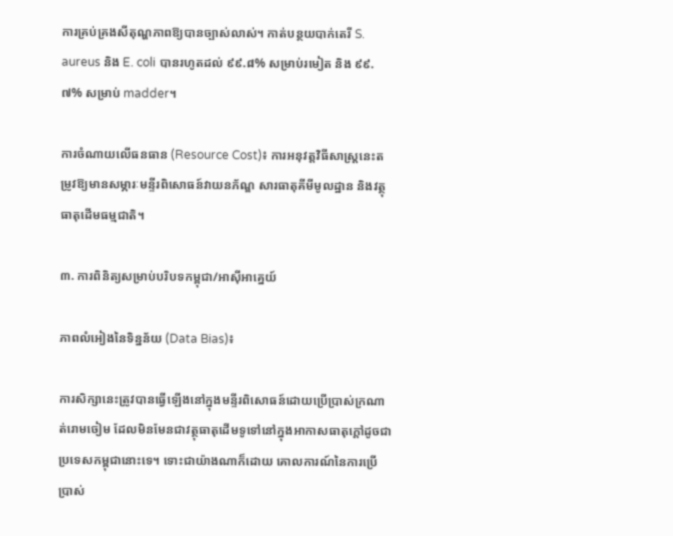ការគ្រប់គ្រងសីតុណ្ហភាពឱ្យបានច្បាស់លាស់។ កាត់បន្ថយបាក់តេរី S. aureus និង E. coli បានរហូតដល់ ៩៩.៨% សម្រាប់រមៀត និង ៩៩.៧% សម្រាប់ madder។

ការចំណាយលើធនធាន (Resource Cost)៖ ការអនុវត្តវិធីសាស្ត្រនេះតម្រូវឱ្យមានសម្ភារៈមន្ទីរពិសោធន៍វាយនភ័ណ្ឌ សារធាតុគីមីមូលដ្ឋាន និងវត្ថុធាតុដើមធម្មជាតិ។

៣. ការពិនិត្យសម្រាប់បរិបទកម្ពុជា/អាស៊ីអាគ្នេយ៍

ភាពលំអៀងនៃទិន្នន័យ (Data Bias)៖

ការសិក្សានេះត្រូវបានធ្វើឡើងនៅក្នុងមន្ទីរពិសោធន៍ដោយប្រើប្រាស់ក្រណាត់រោមចៀម ដែលមិនមែនជាវត្ថុធាតុដើមទូទៅនៅក្នុងអាកាសធាតុក្តៅដូចជាប្រទេសកម្ពុជានោះទេ។ ទោះជាយ៉ាងណាក៏ដោយ គោលការណ៍នៃការប្រើប្រាស់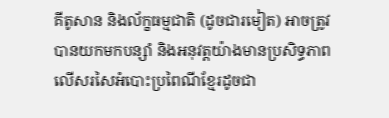គីតូសាន និងល័ក្ខធម្មជាតិ (ដូចជារមៀត) អាចត្រូវបានយកមកបន្សាំ និងអនុវត្តយ៉ាងមានប្រសិទ្ធភាពលើសរសៃអំបោះប្រពៃណីខ្មែរដូចជា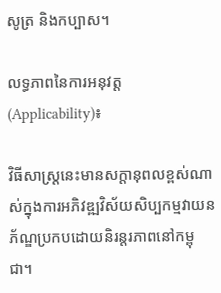សូត្រ និងកប្បាស។

លទ្ធភាពនៃការអនុវត្ត (Applicability)៖

វិធីសាស្ត្រនេះមានសក្តានុពលខ្ពស់ណាស់ក្នុងការអភិវឌ្ឍវិស័យសិប្បកម្មវាយនភ័ណ្ឌប្រកបដោយនិរន្តរភាពនៅកម្ពុជា។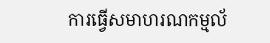ការធ្វើសមាហរណកម្មល័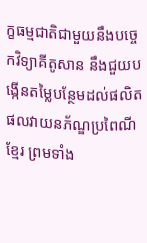ក្ខធម្មជាតិជាមួយនឹងបច្ចេកវិទ្យាគីតូសាន នឹងជួយបង្កើនតម្លៃបន្ថែមដល់ផលិតផលវាយនភ័ណ្ឌប្រពៃណីខ្មែរ ព្រមទាំង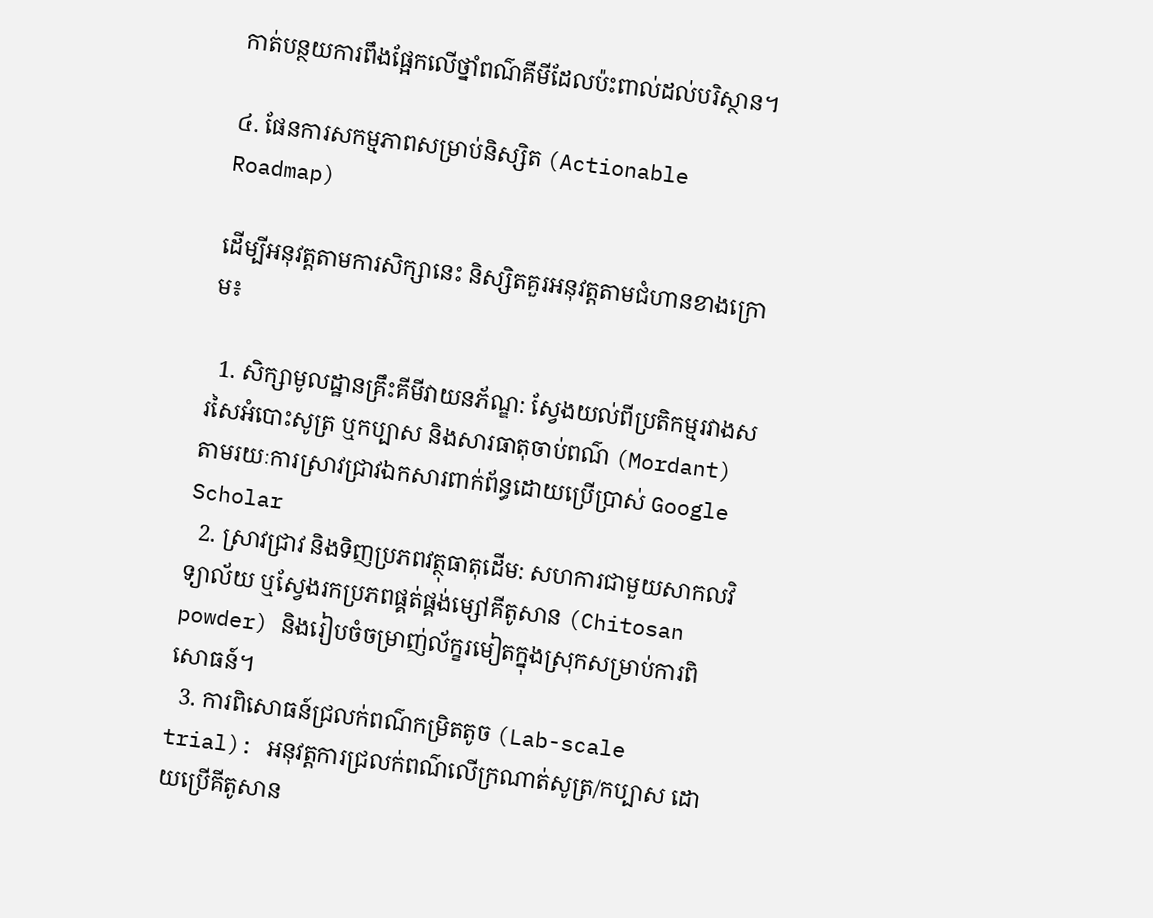កាត់បន្ថយការពឹងផ្អែកលើថ្នាំពណ៌គីមីដែលប៉ះពាល់ដល់បរិស្ថាន។

៤. ផែនការសកម្មភាពសម្រាប់និស្សិត (Actionable Roadmap)

ដើម្បីអនុវត្តតាមការសិក្សានេះ និស្សិតគួរអនុវត្តតាមជំហានខាងក្រោម៖

  1. សិក្សាមូលដ្ឋានគ្រឹះគីមីវាយនភ័ណ្ឌ: ស្វែងយល់ពីប្រតិកម្មរវាងសរសៃអំបោះសូត្រ ឬកប្បាស និងសារធាតុចាប់ពណ៌ (Mordant) តាមរយៈការស្រាវជ្រាវឯកសារពាក់ព័ន្ធដោយប្រើប្រាស់ Google Scholar
  2. ស្រាវជ្រាវ និងទិញប្រភពវត្ថុធាតុដើម: សហការជាមួយសាកលវិទ្យាល័យ ឬស្វែងរកប្រភពផ្គត់ផ្គង់ម្សៅគីតូសាន (Chitosan powder) និងរៀបចំចម្រាញ់ល័ក្ខរមៀតក្នុងស្រុកសម្រាប់ការពិសោធន៍។
  3. ការពិសោធន៍ជ្រលក់ពណ៌កម្រិតតូច (Lab-scale trial): អនុវត្តការជ្រលក់ពណ៌លើក្រណាត់សូត្រ/កប្បាស ដោយប្រើគីតូសាន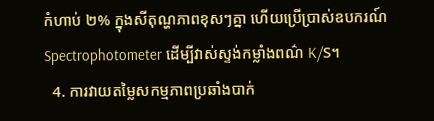កំហាប់ ២% ក្នុងសីតុណ្ហភាពខុសៗគ្នា ហើយប្រើប្រាស់ឧបករណ៍ Spectrophotometer ដើម្បីវាស់ស្ទង់កម្លាំងពណ៌ K/S។
  4. ការវាយតម្លៃសកម្មភាពប្រឆាំងបាក់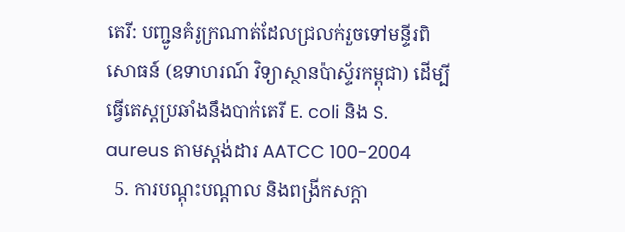តេរី: បញ្ជូនគំរូក្រណាត់ដែលជ្រលក់រួចទៅមន្ទីរពិសោធន៍ (ឧទាហរណ៍ វិទ្យាស្ថានប៉ាស្ទ័រកម្ពុជា) ដើម្បីធ្វើតេស្តប្រឆាំងនឹងបាក់តេរី E. coli និង S. aureus តាមស្តង់ដារ AATCC 100-2004
  5. ការបណ្តុះបណ្តាល និងពង្រីកសក្តា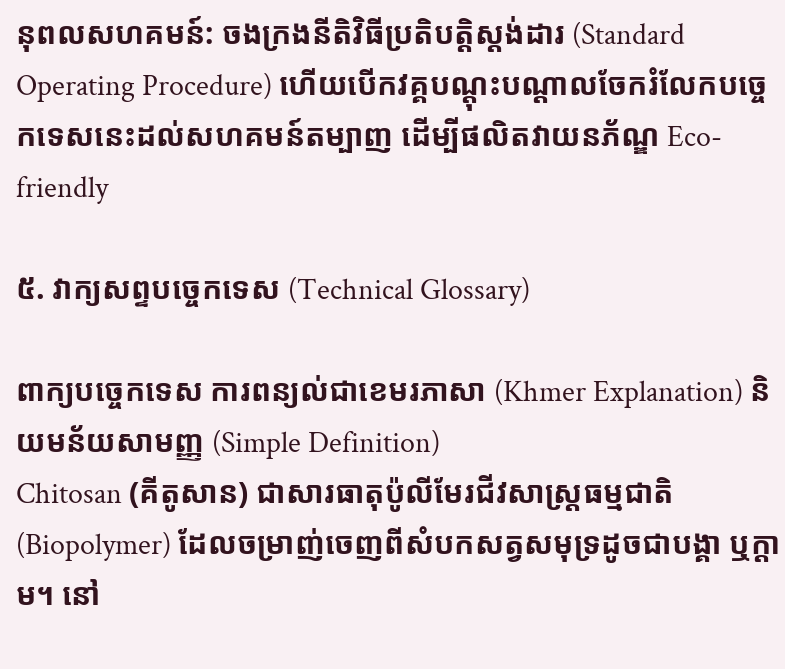នុពលសហគមន៍: ចងក្រងនីតិវិធីប្រតិបត្តិស្តង់ដារ (Standard Operating Procedure) ហើយបើកវគ្គបណ្តុះបណ្តាលចែករំលែកបច្ចេកទេសនេះដល់សហគមន៍តម្បាញ ដើម្បីផលិតវាយនភ័ណ្ឌ Eco-friendly

៥. វាក្យសព្ទបច្ចេកទេស (Technical Glossary)

ពាក្យបច្ចេកទេស ការពន្យល់ជាខេមរភាសា (Khmer Explanation) និយមន័យសាមញ្ញ (Simple Definition)
Chitosan (គីតូសាន) ជាសារធាតុប៉ូលីមែរជីវសាស្ត្រធម្មជាតិ (Biopolymer) ដែលចម្រាញ់ចេញពីសំបកសត្វសមុទ្រដូចជាបង្គា ឬក្តាម។ នៅ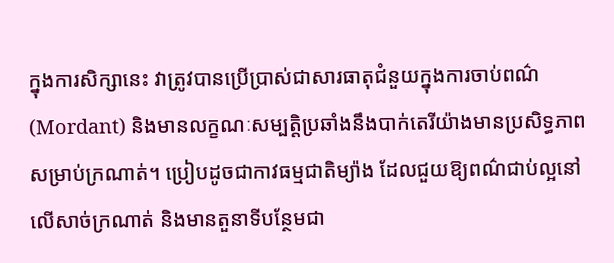ក្នុងការសិក្សានេះ វាត្រូវបានប្រើប្រាស់ជាសារធាតុជំនួយក្នុងការចាប់ពណ៌ (Mordant) និងមានលក្ខណៈសម្បត្តិប្រឆាំងនឹងបាក់តេរីយ៉ាងមានប្រសិទ្ធភាពសម្រាប់ក្រណាត់។ ប្រៀបដូចជាកាវធម្មជាតិម្យ៉ាង ដែលជួយឱ្យពណ៌ជាប់ល្អនៅលើសាច់ក្រណាត់ និងមានតួនាទីបន្ថែមជា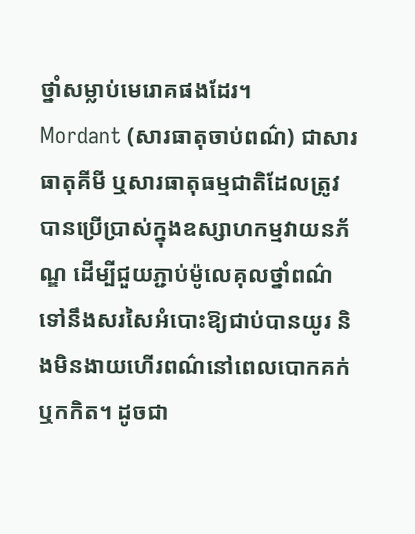ថ្នាំសម្លាប់មេរោគផងដែរ។
Mordant (សារធាតុចាប់ពណ៌) ជាសារធាតុគីមី ឬសារធាតុធម្មជាតិដែលត្រូវបានប្រើប្រាស់ក្នុងឧស្សាហកម្មវាយនភ័ណ្ឌ ដើម្បីជួយភ្ជាប់ម៉ូលេគុលថ្នាំពណ៌ទៅនឹងសរសៃអំបោះឱ្យជាប់បានយូរ និងមិនងាយហើរពណ៌នៅពេលបោកគក់ ឬកកិត។ ដូចជា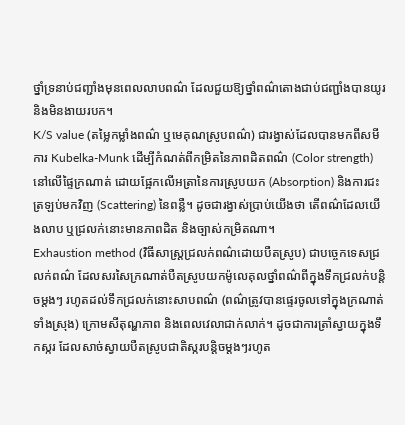ថ្នាំទ្រនាប់ជញ្ជាំងមុនពេលលាបពណ៌ ដែលជួយឱ្យថ្នាំពណ៌តោងជាប់ជញ្ជាំងបានយូរ និងមិនងាយរបក។
K/S value (តម្លៃកម្លាំងពណ៌ ឬមេគុណស្រូបពណ៌) ជារង្វាស់ដែលបានមកពីសមីការ Kubelka-Munk ដើម្បីកំណត់ពីកម្រិតនៃភាពដិតពណ៌ (Color strength) នៅលើផ្ទៃក្រណាត់ ដោយផ្អែកលើអត្រានៃការស្រូបយក (Absorption) និងការជះត្រឡប់មកវិញ (Scattering) នៃពន្លឺ។ ដូចជារង្វាស់ប្រាប់យើងថា តើពណ៌ដែលយើងលាប ឬជ្រលក់នោះមានភាពដិត និងច្បាស់កម្រិតណា។
Exhaustion method (វិធីសាស្ត្រជ្រលក់ពណ៌ដោយបឺតស្រូប) ជាបច្ចេកទេសជ្រលក់ពណ៌ ដែលសរសៃក្រណាត់បឺតស្រូបយកម៉ូលេគុលថ្នាំពណ៌ពីក្នុងទឹកជ្រលក់បន្តិចម្តងៗ រហូតដល់ទឹកជ្រលក់នោះសាបពណ៌ (ពណ៌ត្រូវបានផ្ទេរចូលទៅក្នុងក្រណាត់ទាំងស្រុង) ក្រោមសីតុណ្ហភាព និងពេលវេលាជាក់លាក់។ ដូចជាការត្រាំស្វាយក្នុងទឹកស្ករ ដែលសាច់ស្វាយបឺតស្រូបជាតិស្ករបន្តិចម្តងៗរហូត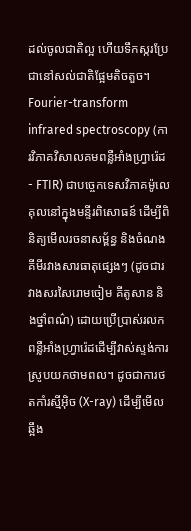ដល់ចូលជាតិល្អ ហើយទឹកស្ករប្រែជានៅសល់ជាតិផ្អែមតិចតួច។
Fourier-transform infrared spectroscopy (ការវិភាគវិសាលគមពន្លឺអាំងហ្វ្រារ៉េដ - FTIR) ជាបច្ចេកទេសវិភាគម៉ូលេគុលនៅក្នុងមន្ទីរពិសោធន៍ ដើម្បីពិនិត្យមើលរចនាសម្ព័ន្ធ និងចំណងគីមីរវាងសារធាតុផ្សេងៗ (ដូចជារវាងសរសៃរោមចៀម គីតូសាន និងថ្នាំពណ៌) ដោយប្រើប្រាស់រលកពន្លឺអាំងហ្វ្រារ៉េដដើម្បីវាស់ស្ទង់ការស្រូបយកថាមពល។ ដូចជាការថតកាំរស្មីអ៊ិច (X-ray) ដើម្បីមើលឆ្អឹង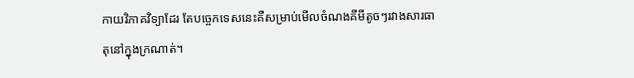កាយវិភាគវិទ្យាដែរ តែបច្ចេកទេសនេះគឺសម្រាប់មើលចំណងគីមីតូចៗរវាងសារធាតុនៅក្នុងក្រណាត់។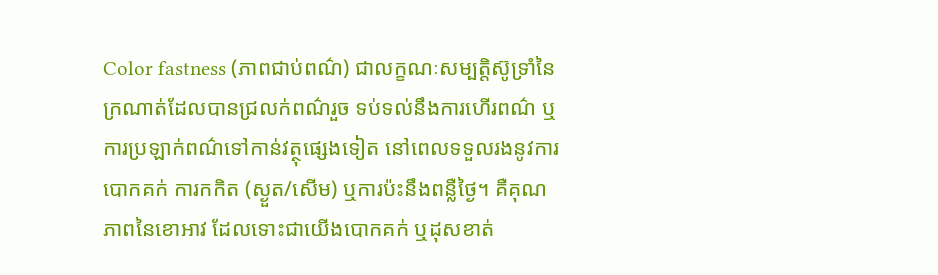Color fastness (ភាពជាប់ពណ៌) ជាលក្ខណៈសម្បត្តិស៊ូទ្រាំនៃក្រណាត់ដែលបានជ្រលក់ពណ៌រួច ទប់ទល់នឹងការហើរពណ៌ ឬការប្រឡាក់ពណ៌ទៅកាន់វត្ថុផ្សេងទៀត នៅពេលទទួលរងនូវការបោកគក់ ការកកិត (ស្ងួត/សើម) ឬការប៉ះនឹងពន្លឺថ្ងៃ។ គឺគុណភាពនៃខោអាវ ដែលទោះជាយើងបោកគក់ ឬដុសខាត់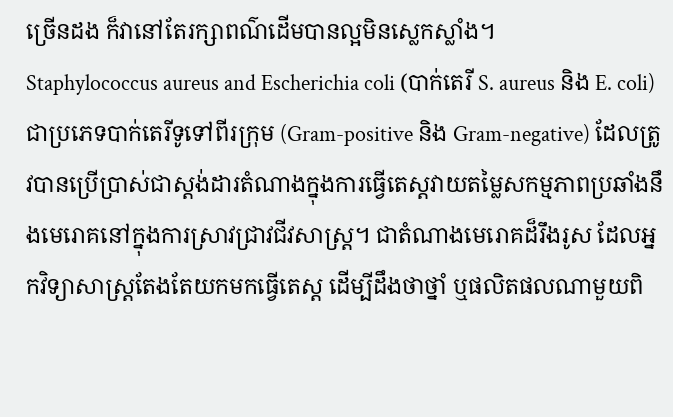ច្រើនដង ក៏វានៅតែរក្សាពណ៌ដើមបានល្អមិនស្លេកស្លាំង។
Staphylococcus aureus and Escherichia coli (បាក់តេរី S. aureus និង E. coli) ជាប្រភេទបាក់តេរីទូទៅពីរក្រុម (Gram-positive និង Gram-negative) ដែលត្រូវបានប្រើប្រាស់ជាស្តង់ដារតំណាងក្នុងការធ្វើតេស្តវាយតម្លៃសកម្មភាពប្រឆាំងនឹងមេរោគនៅក្នុងការស្រាវជ្រាវជីវសាស្ត្រ។ ជាតំណាងមេរោគដ៏រឹងរូស ដែលអ្នកវិទ្យាសាស្ត្រតែងតែយកមកធ្វើតេស្ត ដើម្បីដឹងថាថ្នាំ ឬផលិតផលណាមួយពិ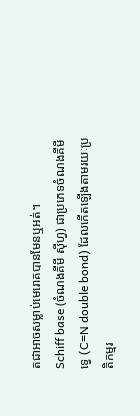តជាអាចសម្លាប់មេរោគបានមែនឬអត់។
Schiff base (ចំណងគីមី ស៊ីហ្វ) ជាប្រភេទចំណងគីមីទ្វេ (C=N double bond) ដែលកើតឡើងតាមរយៈប្រតិកម្មរ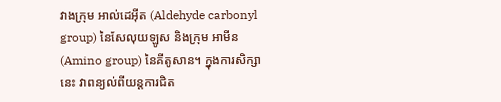វាងក្រុម អាល់ដេអ៊ីត (Aldehyde carbonyl group) នៃសែលុយឡូស និងក្រុម អាមីន (Amino group) នៃគីតូសាន។ ក្នុងការសិក្សានេះ វាពន្យល់ពីយន្តការជិត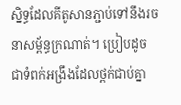ស្និទ្ធដែលគីតូសានភ្ជាប់ទៅនឹងរចនាសម្ព័ន្ធក្រណាត់។ ប្រៀបដូចជាទំពក់អង្រឹងដែលថ្ពក់ជាប់គ្នា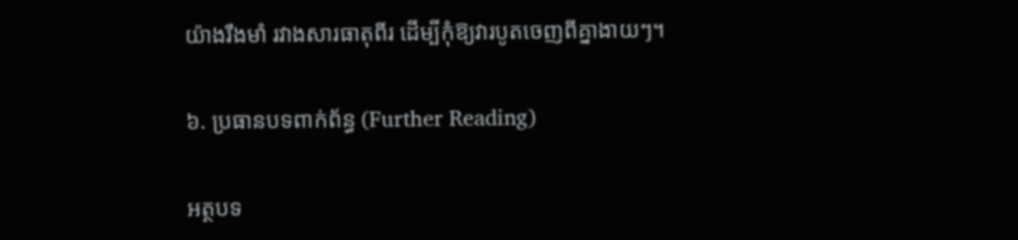យ៉ាងរឹងមាំ រវាងសារធាតុពីរ ដើម្បីកុំឱ្យវារបូតចេញពីគ្នាងាយៗ។

៦. ប្រធានបទពាក់ព័ន្ធ (Further Reading)

អត្ថបទ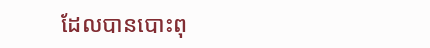ដែលបានបោះពុ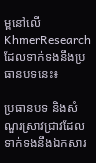ម្ពនៅលើ KhmerResearch ដែលទាក់ទងនឹងប្រធានបទនេះ៖

ប្រធានបទ និងសំណួរស្រាវជ្រាវដែលទាក់ទងនឹងឯកសារ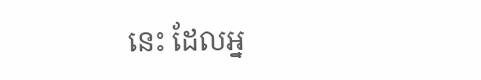នេះ ដែលអ្ន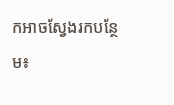កអាចស្វែងរកបន្ថែម៖